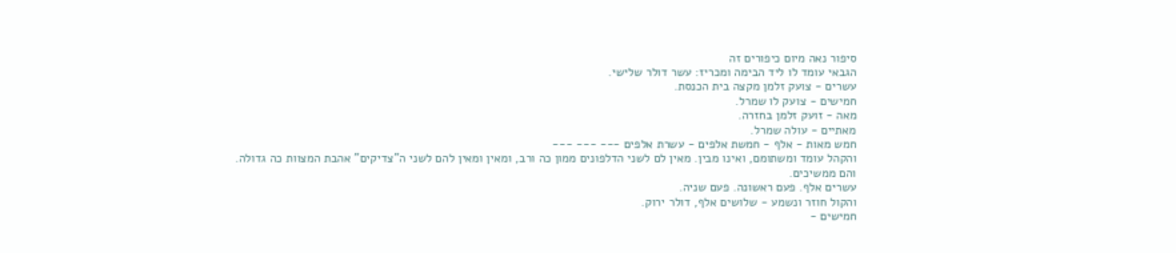סיפור נאה מיום כיפורים זה
הגבאי עומד לו ליד הבימה ומכריז: עשר דולר שלישי.
עשרים - צועק זלמן מקצה בית הכנסת.
חמישים - צועק לו שמרל.
מאה - זועק זלמן בחזרה.
מאתיים - עולה שמרל.
חמש מאות - אלף - חמשת אלפים - עשרת אלפים --- --- ---
והקהל עומד ומשתומם, ואינו מבין. מאין לם לשני הדלפונים ממון כה ורב, ומאין ומאין להם לשני ה"צדיקים" אהבת המצוות כה גדולה.
והם ממשיכים.
עשרים אלף. פעם ראשונה. פעם שניה.
והקול חוזר ונשמע - שלושים אלף, דולר ירוק.
חמישים -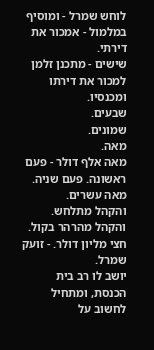לוחש שמרל - ומוסיף במלמול - אמכור את דירתי.
שישים - מתכנן זלמן למכור את דירתו ומכנסיו.
שבעים.
שמונים.
מאה.
מאה אלף דולר - פעם ראשונה. פעם שניה.
מאה עשרים.
והקהל מתלחש.
והקהל מהרהר בקול.
חצי מליון דולר. - זועק שמרל.
יושב לו רב בית הכנסת, ומתחיל לחשוב על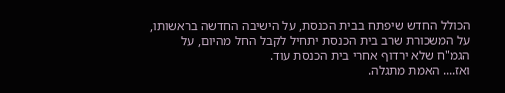הכולל החדש שיפתח בבית הכנסת, על הישיבה החדשה בראשותו, על המשכורת שרב בית הכנסת יתחיל לקבל החל מהיום, על הגמ"ח שלא ירדוף אחרי בית הכנסת עוד.
ואז.... האמת מתגלה.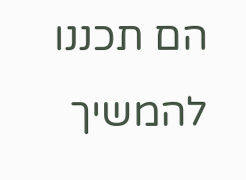הם תכננו להמשיך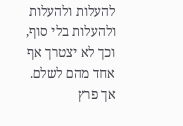להעלות ולהעלות ולהעלות בלי סוף, וכך לא יצטרך אף אחד מהם לשלם.
אך פרץ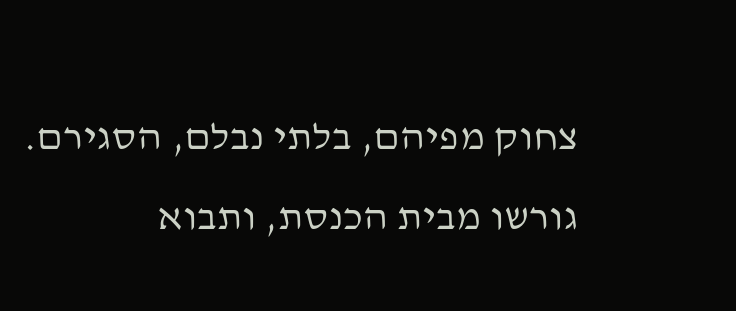צחוק מפיהם, בלתי נבלם, הסגירם.
גורשו מבית הכנסת, ותבוא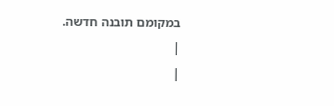במקומם תובנה חדשה.
|
|